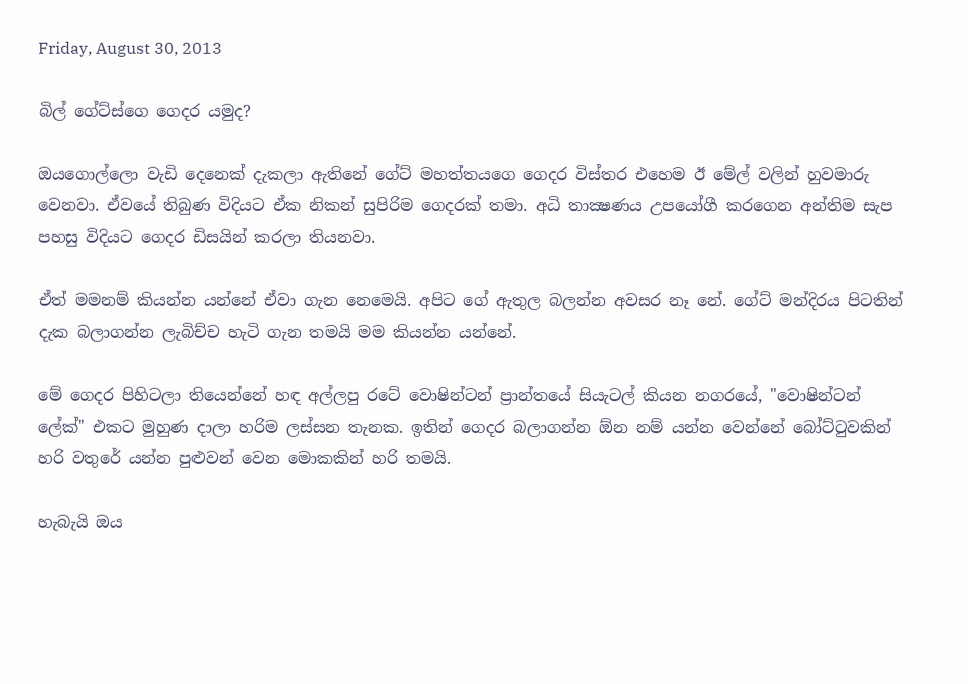Friday, August 30, 2013

බිල් ගේට්ස්ගෙ ගෙදර යමුද?

ඔයගොල්ලො වැඩි දෙනෙක් දැකලා ඇතිනේ ගේට් මහත්තයගෙ ගෙදර විස්තර එහෙම ඊ මේල් වලින් හුවමාරු වෙනවා. ඒවයේ තිබුණ විදියට ඒක නිකන් සුපිරිම ගෙදරක් තමා. අධි තාක්‍ෂණය උපයෝගී කරගෙන අන්තිම සැප පහසු විදියට ගෙදර ඩිසයින් කරලා තියනවා.

ඒත් මමනම් කියන්න යන්නේ ඒවා ගැන නෙමෙයි. අපිට ගේ ඇතුල බලන්න අවසර නෑ නේ. ගේට් මන්දිරය පිටතින් දැක බලාගන්න ලැබිච්ච හැටි ගැන තමයි මම කියන්න යන්නේ.

මේ ගෙදර පිහිටලා තියෙන්නේ හඳ අල්ලපු රටේ වොෂින්ටන් ප්‍රාන්තයේ සියැටල් කියන නගරයේ, "වොෂින්ටන් ලේක්" එකට මුහුණ දාලා හරිම ලස්සන තැනක. ඉතින් ගෙදර බලාගන්න ඕන නම් යන්න වෙන්නේ බෝට්ටුවකින් හරි වතුරේ යන්න පුළුවන් වෙන මොකකින් හරි තමයි.

හැබැයි ඔය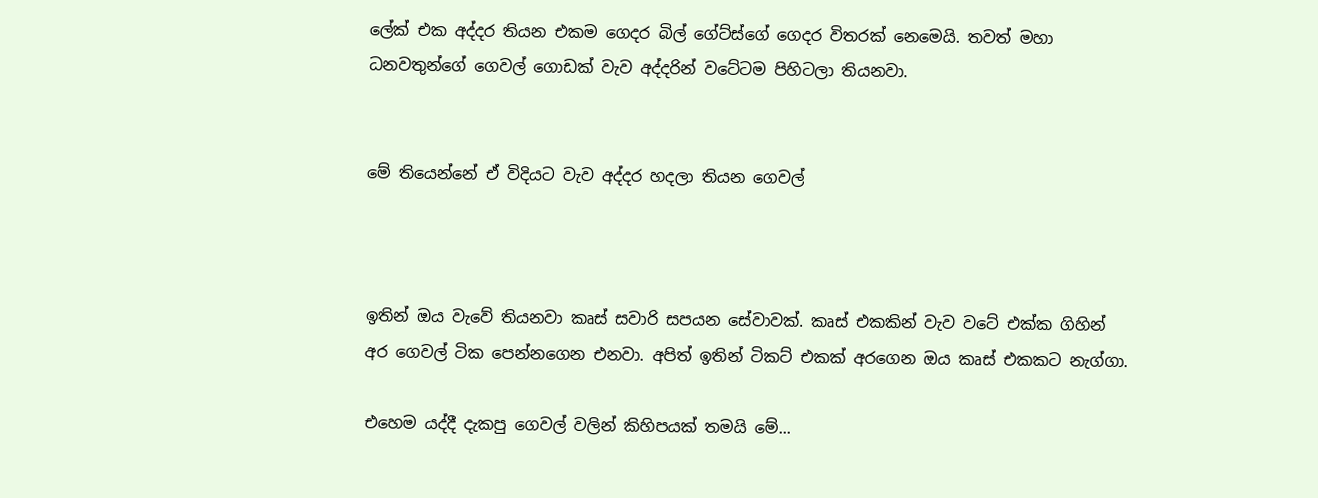ලේක් එක අද්දර තියන එකම ගෙදර බිල් ගේට්ස්ගේ ගෙදර විතරක් නෙමෙයි. තවත් මහා ධනවතුන්ගේ ගෙවල් ගොඩක් වැව අද්දරින් වටේටම පිහිටලා තියනවා.


මේ තියෙන්නේ ඒ විදියට වැව අද්දර හදලා තියන ගෙවල්



ඉතින් ඔය වැවේ තියනවා කෘස්‌ සවාරි සපයන සේවාවක්. කෘස්‌ එකකින් වැව වටේ එක්ක ගිහින් අර ගෙවල් ටික පෙන්නගෙන එනවා. අපිත් ඉතින් ටිකට් එකක් අරගෙන ඔය කෘස්‌ එකකට නැග්ගා.

එහෙම යද්දී දැකපු ගෙවල් වලින් කිහිපයක් තමයි මේ...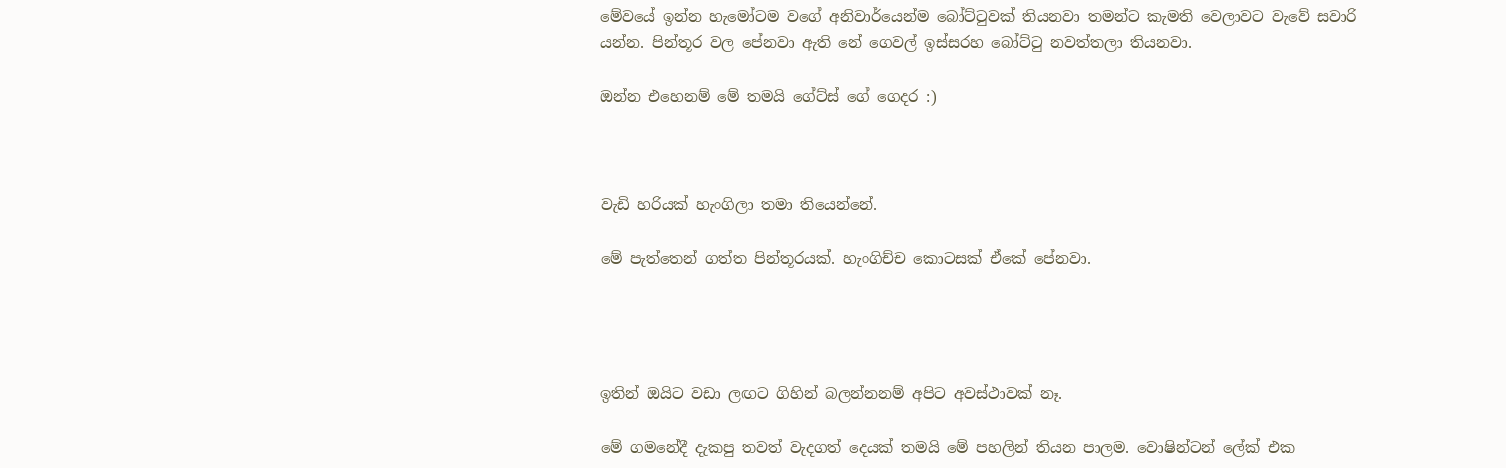මේවයේ ඉන්න හැමෝටම වගේ අනිවාර්යෙන්ම බෝට්ටුවක් තියනවා තමන්ට කැමති වෙලාවට වැවේ සවාරි යන්න. පින්තූර වල පේනවා ඇති නේ ගෙවල් ඉස්සරහ බෝට්ටු නවත්තලා තියනවා.

ඔන්න එහෙනම් මේ තමයි ගේට්ස් ගේ ගෙදර :)



වැඩි හරියක් හැංගිලා තමා තියෙන්නේ.

මේ පැත්තෙන් ගත්ත පින්තූරයක්. හැංගිච්ච කොටසක් ඒකේ පේනවා.




ඉතින් ඔයිට වඩා ලඟට ගිහින් බලන්නනම් අපිට අවස්ථාවක් නෑ.

මේ ගමනේදී දැකපු තවත් වැදගත් දෙයක් තමයි මේ පහලින් තියන පාලම. වොෂින්ටන් ලේක් එක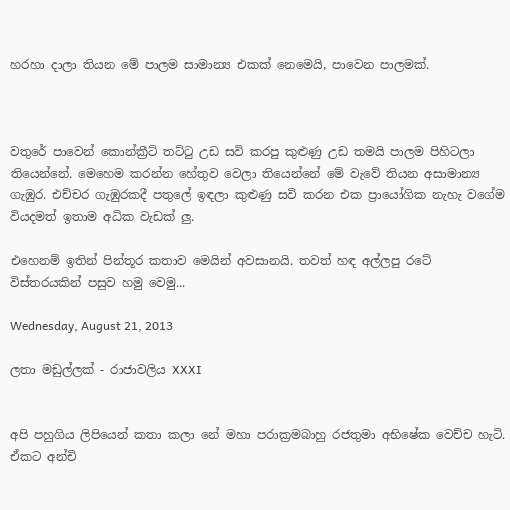හරහා දාලා තියන මේ පාලම සාමාන්‍ය එකක් නෙමෙයි, පාවෙන පාලමක්.



වතුරේ පාවෙන් කොන්ක්‍රීට් තට්ටු උඩ සවි කරපු කුළුණු උඩ තමයි පාලම පිහිටලා තියෙන්නේ. මෙහෙම කරන්න හේතුව වෙලා තියෙන්නේ මේ වැවේ තියන අසාමාන්‍ය ගැඹුර. එච්චර ගැඹුරකදී පතුලේ ඉඳලා කුළුණු සවි කරන එක ප්‍රායෝගික නැහැ වගේම වියදමත් ඉතාම අධික වැඩක් ලු.

එහෙනම් ඉතින් පින්තූර කතාව මෙයින් අවසානයි. තවත් හඳ අල්ලපු රටේ විස්තරයකින් පසුව හමු වෙමු...

Wednesday, August 21, 2013

ලතා මඩුල්ලක් - රාජාවලිය XXXI


අපි පහුගිය ලිපියෙන් කතා කලා නේ මහා පරාක්‍රමබාහු රජතුමා අභිෂේක වෙච්ච හැටි. ඒකට අන්චි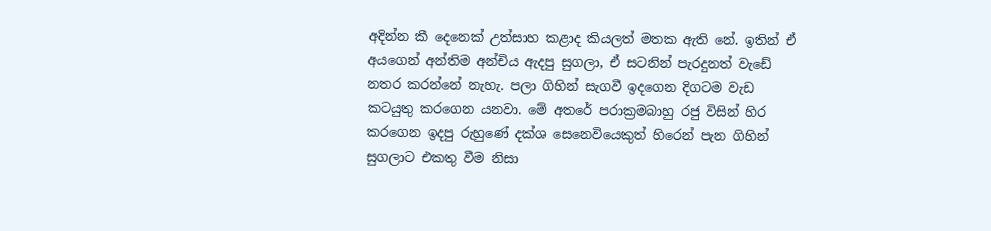අදින්න කී දෙනෙක් උත්සාහ කළාද කියලත් මතක ඇති නේ. ඉතින් ඒ අයගෙන් අන්තිම අන්චිය ඇදපු සුගලා, ඒ සටනින් පැරදුනත් වැඩේ නතර කරන්නේ නැහැ. පලා ගිහින් සැගවී ඉදගෙන දිගටම වැඩ කටයුතු කරගෙන යනවා. මේ අතරේ පරාක්‍රමබාහු රජු විසින් හිර කරගෙන ඉදපු රුහුණේ දක්ශ සෙනෙවියෙකුත් හිරෙන් පැන ගිහින් සුගලාට එකතු වීම නිසා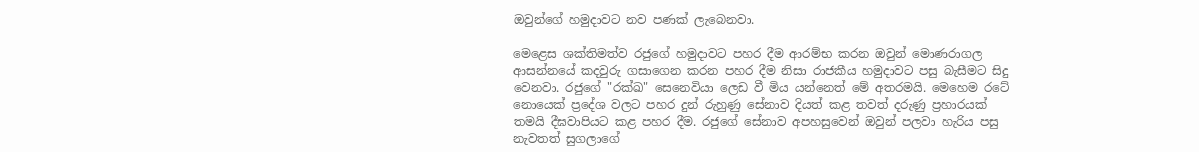ඔවුන්ගේ හමුදාවට නව පණක් ලැබෙනවා.

මෙළෙස ශක්තිමත්ව රජුගේ හමුදාවට පහර දීම ආරම්භ කරන ඔවුන් මොණරාගල ආසන්නයේ කදවුරු ගසාගෙන කරන පහර දීම නිසා රාජකීය හමුදාවට පසු බැසීමට සිදු වෙනවා. රජුගේ "රක්ඛ" සෙනෙවියා ලෙඩ වී මිය යන්නෙත් මේ අතරමයි. මෙහෙම රටේ නොයෙක් ප්‍රදේශ වලට පහර දුන් රුහුණු සේනාව දියත් කළ තවත් දරුණු ප්‍රහාරයක් තමයි දීඝවාපියට කළ පහර දීම. රජුගේ සේනාව අපහසුවෙන් ඔවුන් පලවා හැරිය පසු නැවතත් සුගලාගේ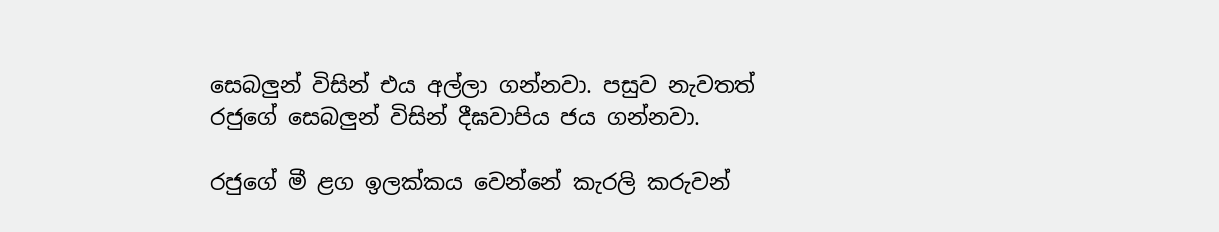සෙබලුන් විසින් එය අල්ලා ගන්නවා. පසුව නැවතත් රජුගේ සෙබලුන් විසින් දීඝවාපිය ජය ගන්නවා.

රජුගේ මී ළග ඉලක්කය වෙන්නේ කැරලි කරුවන්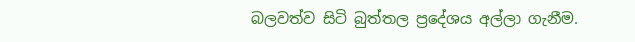බලවත්ව සිටි බුත්තල ප්‍රදේශය අල්ලා ගැනීම.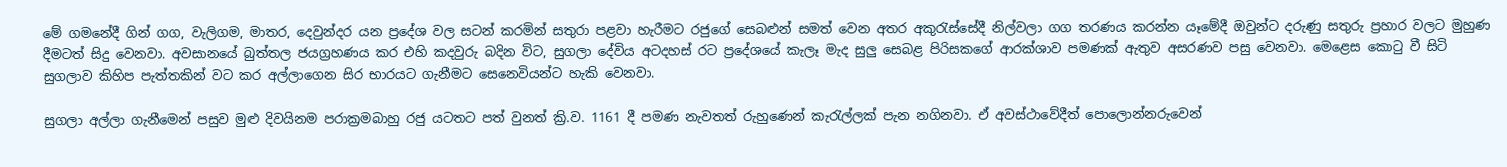මේ ගමනේදී ගින් ගග, වැලිගම, මාතර, දෙවුන්දර යන ප්‍රදේශ වල සටන් කරමින් සතුරා පළවා හැරීමට රජුගේ සෙබළුන් සමත් වෙන අතර අකුරැස්සේදී නිල්වලා ගග තරණය කරන්න යෑමේදී ඔවුන්ට දරුණු සතුරු ප්‍රහාර වලට මුහුණ දීමටත් සිදු වෙනවා. අවසානයේ බුත්තල ජයග්‍රහණය කර එහි කදවුරු බදින විට, සුගලා දේවිය අටදහස් රට ප්‍රදේශයේ කැලෑ මැද සුලු සෙබළ පිරිසකගේ ආරක්ශාව පමණක් ඇතුව අසරණව පසු වෙනවා. මෙළෙස කොටු වී සිටි සුගලාව කිහිප පැත්තකින් වට කර අල්ලාගෙන සිර භාරයට ගැනීමට සෙනෙවියන්ට හැකි වෙනවා.

සුගලා අල්ලා ගැනීමෙන් පසුව මුළු දිවයිනම පරාක්‍රමබාහු රජු යටතට පත් වුනත් ක්‍රි.ව. 1161 දී පමණ නැවතත් රුහුණෙන් කැරැල්ලක් පැන නගිනවා. ඒ අවස්ථාවේදීත් පොලොන්නරුවෙන්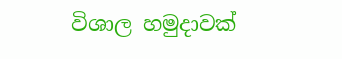විශාල හමුදාවක්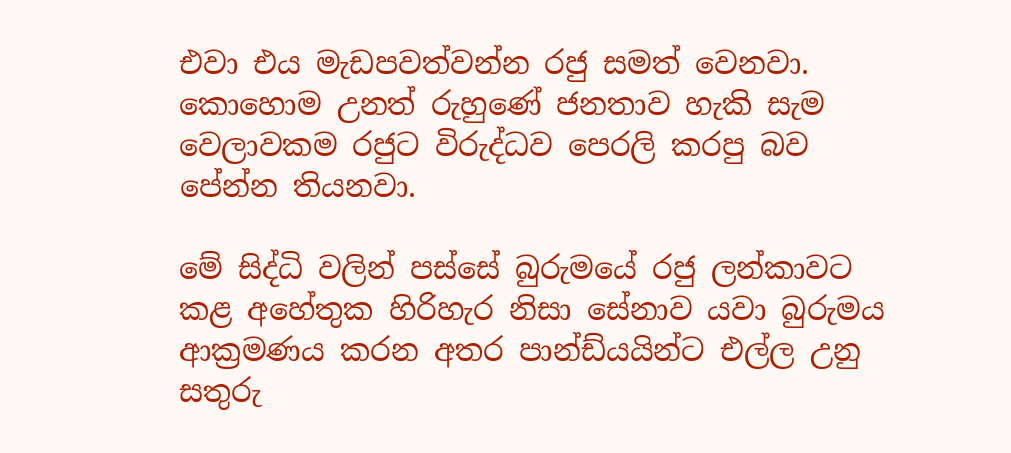එවා එය මැඩපවත්වන්න රජු සමත් වෙනවා. කොහොම උනත් රුහුණේ ජනතාව හැකි සැම වෙලාවකම රජුට විරුද්ධව පෙරලි කරපු බව පේන්න තියනවා.

මේ සිද්ධි වලින් පස්සේ බුරුමයේ රජු ලන්කාවට කළ අහේතුක හිරිහැර නිසා සේනාව යවා බුරුමය ආක්‍රමණය කරන අතර පාන්ඩ්යයින්ට එල්ල උනු සතුරු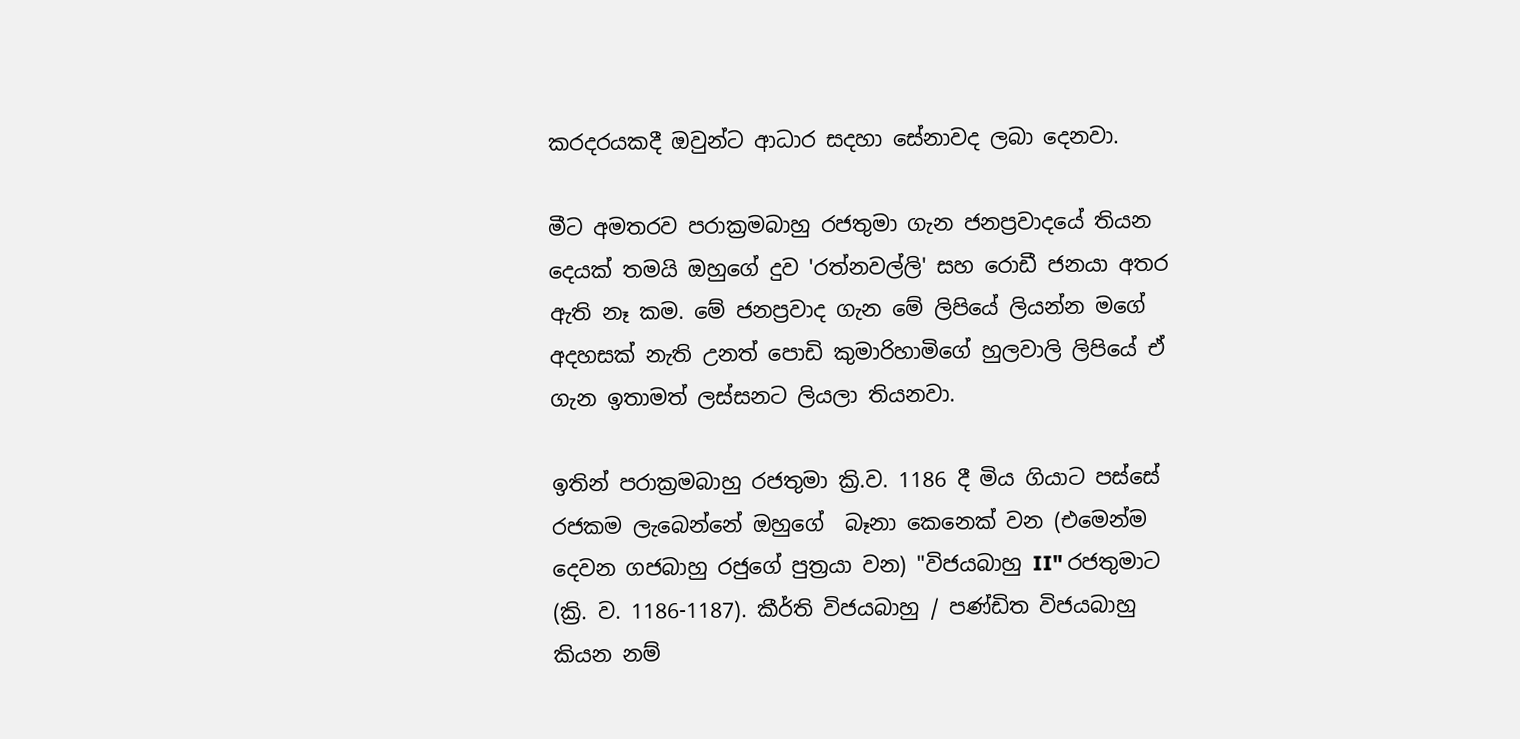කරදරයකදී ඔවුන්ට ආධාර සදහා සේනාවද ලබා දෙනවා.

මීට අමතරව පරාක්‍රමබාහු රජතුමා ගැන ජනප්‍රවාදයේ තියන දෙයක් තමයි ඔහුගේ දුව 'රත්නවල්ලි' සහ රොඩී ජනයා අතර ඇති නෑ කම. මේ ජනප්‍රවාද ගැන මේ ලිපියේ ලියන්න මගේ අදහසක් නැති උනත් පොඩි කුමාරිහාමිගේ හුලවාලි ලිපියේ ඒ ගැන ඉතාමත් ලස්සනට ලියලා තියනවා.

ඉතින් පරාක්‍රමබාහු රජතුමා ක්‍රි.ව. 1186 දී මිය ගියාට පස්සේ රජකම ලැබෙන්නේ ඔහුගේ  බෑනා කෙනෙක් වන (එමෙන්ම දෙවන ගජබාහු රජුගේ පුත්‍රයා වන) "විජයබාහු II" රජතුමාට (ක්‍රි. ව. 1186-1187). කීර්ති විජයබාහු / පණ්ඩිත විජයබාහු කියන නම්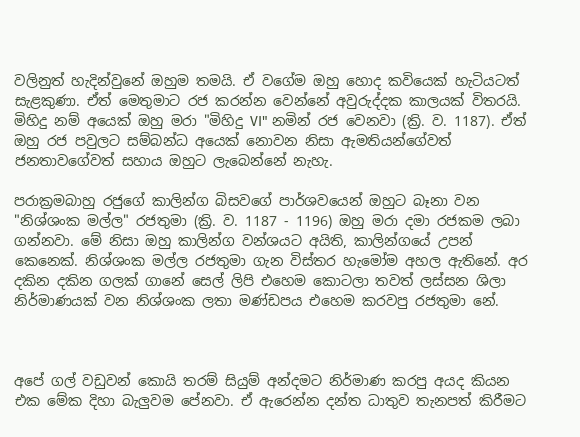වලිනුත් හැදින්වුනේ ඔහුම තමයි. ඒ වගේම ඔහු හොද කවියෙක් හැටියටත් සැළකුණා. ඒත් මෙතුමාට රජ කරන්න වෙන්නේ අවුරුද්දක කාලයක් විතරයි. මිහිදු නම් අයෙක් ඔහු මරා "මිහිදු VI" නමින් රජ වෙනවා (ක්‍රි. ව. 1187). ඒත් ඔහු රජ පවුලට සම්බන්ධ අයෙක් නොවන නිසා ඇමතියන්ගේවත් ජනතාවගේවත් සහාය ඔහුට ලැබෙන්නේ නැහැ.

පරාක්‍රමබාහු රජුගේ කාලින්ග බිසවගේ පාර්ශවයෙන් ඔහුට බෑනා වන "නිශ්ශංක මල්ල" රජතුමා (ක්‍රි. ව. 1187 - 1196) ඔහු මරා දමා රජකම ලබා ගන්නවා. මේ නිසා ඔහු කාලින්ග වන්ශයට අයිති, කාලින්ගයේ උපන් කෙනෙක්. නිශ්ශංක මල්ල රජතුමා ගැන විස්තර හැමෝම අහල ඇතිනේ. අර දකින දකින ගලක් ගානේ සෙල් ලිපි එහෙම කොටලා තවත් ලස්සන ශිලා නිර්මාණයක් වන නිශ්ශංක ලතා මණ්ඩපය එහෙම කරවපු රජතුමා නේ.



අපේ ගල් වඩුවන් කොයි තරම් සියුම් අන්දමට නිර්මාණ කරපු අයද කියන එක මේක දිහා බැලුවම පේනවා. ඒ ඇරෙන්න දන්ත ධාතුව තැනපත් කිරීමට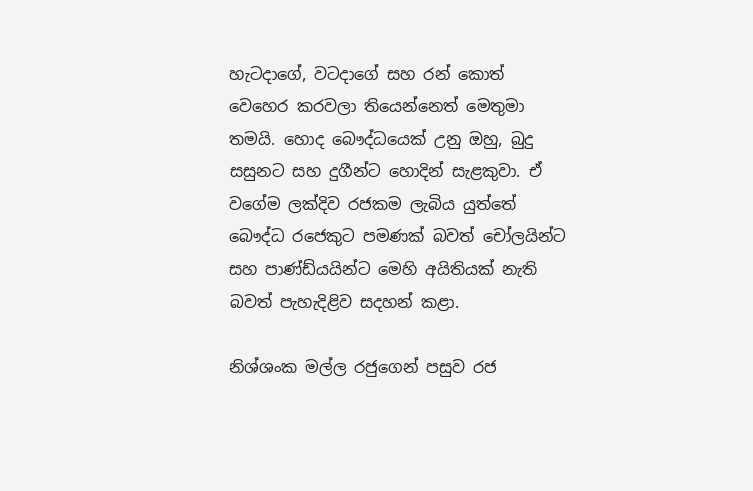හැටදාගේ, වටදාගේ සහ රන් කොත් වෙහෙර කරවලා තියෙන්නෙත් මෙතුමා තමයි. හොද බෞද්ධයෙක් උනු ඔහු, බුදු සසුනට සහ දුගීන්ට හොදින් සැළකුවා. ඒ වගේම ලක්දිව රජකම ලැබිය යුත්තේ බෞද්ධ රජෙකුට පමණක් බවත් චෝලයින්ට සහ පාණ්ඩ්යයින්ට මෙහි අයිතියක් නැති බවත් පැහැදිළිව සදහන් කළා.

නිශ්ශංක මල්ල රජුගෙන් පසුව රජ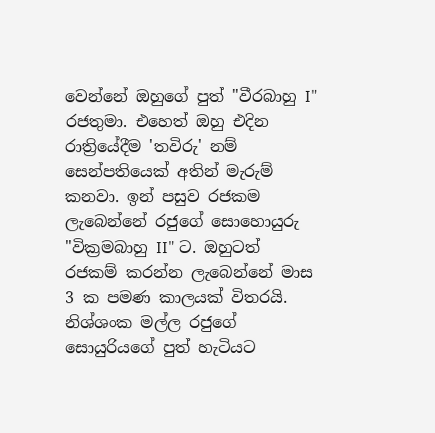වෙන්නේ ඔහුගේ පුත් "වීරබාහු I" රජතුමා. එහෙත් ඔහු එදින රාත්‍රියේදීම 'තවිරු' නම් සෙන්පතියෙක් අතින් මැරුම් කනවා. ඉන් පසුව රජකම ලැබෙන්නේ රජුගේ සොහොයුරු "වික්‍රමබාහු II" ට. ඔහුටත් රජකම් කරන්න ලැබෙන්නේ මාස 3 ක පමණ කාලයක් විතරයි. නිශ්ශංක මල්ල රජුගේ සොයුරියගේ පුත් හැටියට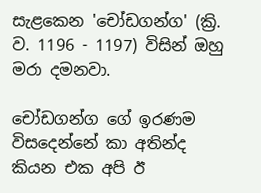සැළකෙන 'චෝඩගන්ග' (ක්‍රි. ව. 1196 - 1197) විසින් ඔහු මරා දමනවා.

චෝඩගන්ග ගේ ඉරණම විසදෙන්නේ කා අතින්ද කියන එක අපි ඊ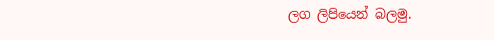ලග ලිපියෙන් බලමු.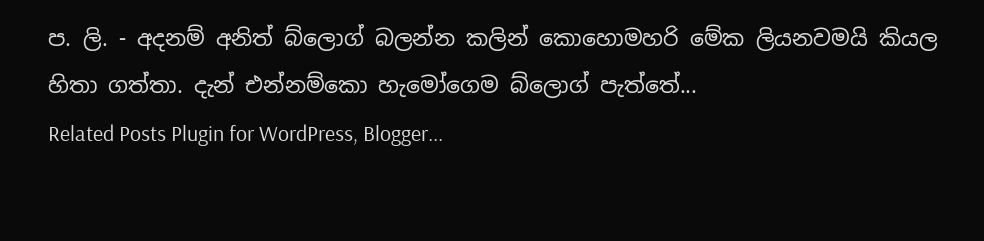ප. ලි. - අදනම් අනිත් බ්ලොග් බලන්න කලින් කොහොමහරි මේක ලියනවමයි කියල හිතා ගත්තා. දැන් එන්නම්කො හැමෝගෙම බ්ලොග් පැත්තේ...
Related Posts Plugin for WordPress, Blogger...